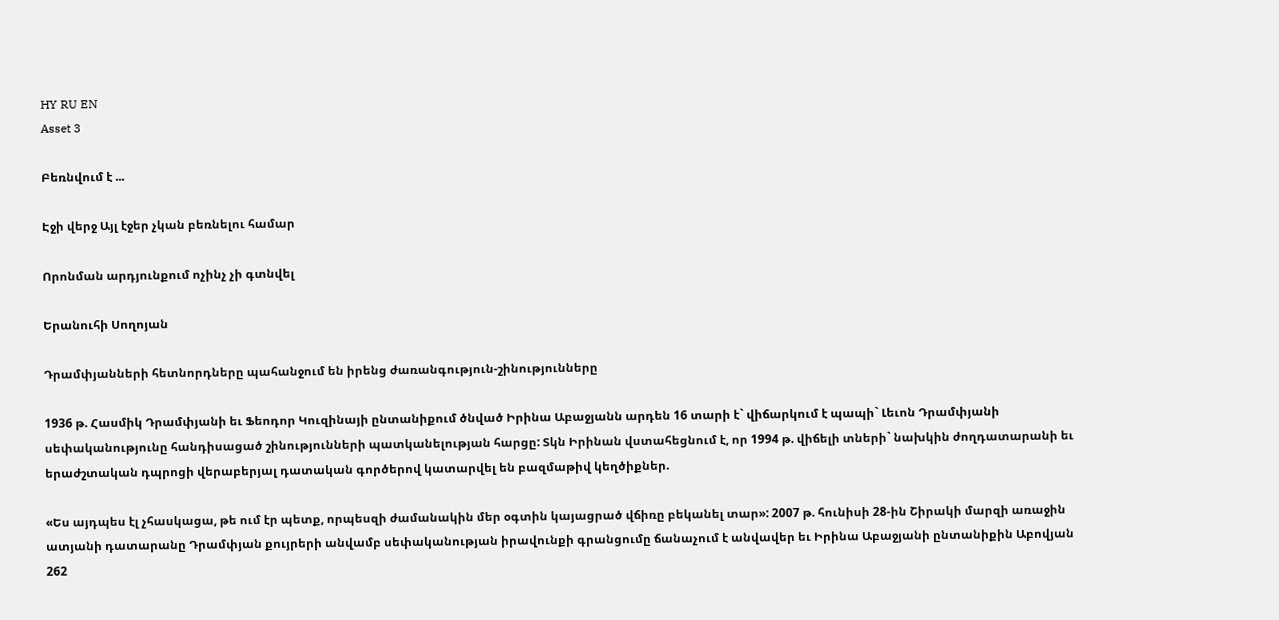HY RU EN
Asset 3

Բեռնվում է ...

Էջի վերջ Այլ էջեր չկան բեռնելու համար

Որոնման արդյունքում ոչինչ չի գտնվել

Երանուհի Սողոյան

Դրամփյանների հետնորդները պահանջում են իրենց ժառանգություն-շինությունները

1936 թ. Հասմիկ Դրամփյանի եւ Ֆեոդոր Կուզինայի ընտանիքում ծնված Իրինա Աբաջյանն արդեն 16 տարի է` վիճարկում է պապի` Լեւոն Դրամփյանի սեփականությունը հանդիսացած շինությունների պատկանելության հարցը: Տկն Իրինան վստահեցնում է, որ 1994 թ. վիճելի տների` նախկին ժողդատարանի եւ երաժշտական դպրոցի վերաբերյալ դատական գործերով կատարվել են բազմաթիվ կեղծիքներ.

«Ես այդպես էլ չհասկացա, թե ում էր պետք, որպեսզի ժամանակին մեր օգտին կայացրած վճիռը բեկանել տար»: 2007 թ. հունիսի 28-ին Շիրակի մարզի առաջին ատյանի դատարանը Դրամփյան քույրերի անվամբ սեփականության իրավունքի գրանցումը ճանաչում է անվավեր եւ Իրինա Աբաջյանի ընտանիքին Աբովյան 262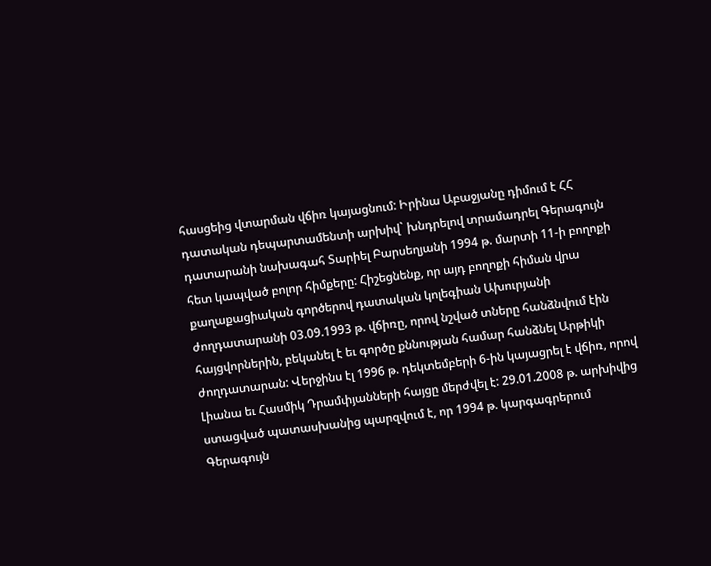հասցեից վտարման վճիռ կայացնում: Իրինա Աբաջյանը դիմում է ՀՀ դատական դեպարտամենտի արխիվ` խնդրելով տրամադրել Գերագույն դատարանի նախագահ Տարիել Բարսեղյանի 1994 թ. մարտի 11-ի բողոքի հետ կապված բոլոր հիմքերը: Հիշեցնենք, որ այդ բողոքի հիման վրա քաղաքացիական գործերով դատական կոլեգիան Ախուրյանի ժողդատարանի 03.09.1993 թ. վճիռը, որով նշված տները հանձնվում էին հայցվորներին, բեկանել է եւ գործը քննության համար հանձնել Արթիկի ժողդատարան: Վերջինս էլ 1996 թ. դեկտեմբերի 6-ին կայացրել է վճիռ, որով Լիանա եւ Հասմիկ Դրամփյանների հայցը մերժվել է: 29.01.2008 թ. արխիվից ստացված պատասխանից պարզվում է, որ 1994 թ. կարգագրերում Գերագույն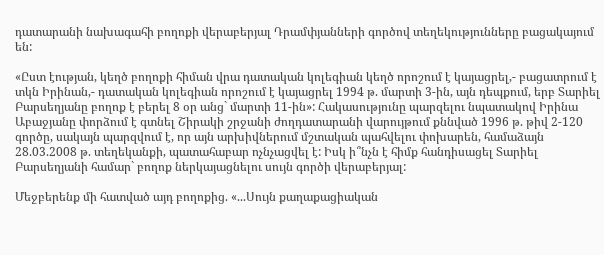դատարանի նախագահի բողոքի վերաբերյալ Դրամփյանների գործով տեղեկությունները բացակայում են:

«Ըստ էության, կեղծ բողոքի հիման վրա դատական կոլեգիան կեղծ որոշում է կայացրել,- բացատրում է տկն Իրինան,- դատական կոլեգիան որոշում է կայացրել 1994 թ. մարտի 3-ին, այն դեպքում, երբ Տարիել Բարսեղյանը բողոք է բերել 8 օր անց` մարտի 11-ին»: Հակասությունը պարզելու նպատակով Իրինա Աբաջյանը փորձում է գտնել Շիրակի շրջանի ժողդատարանի վարույթում քննված 1996 թ. թիվ 2-120 գործը, սակայն պարզվում է, որ այն արխիվներում մշտական պահվելու փոխարեն, համաձայն 28.03.2008 թ. տեղեկանքի, պատահաբար ոչնչացվել է: Իսկ ի՞նչն է հիմք հանդիսացել Տարիել Բարսեղյանի համար` բողոք ներկայացնելու սույն գործի վերաբերյալ:

Մեջբերենք մի հատված այդ բողոքից. «...Սույն քաղաքացիական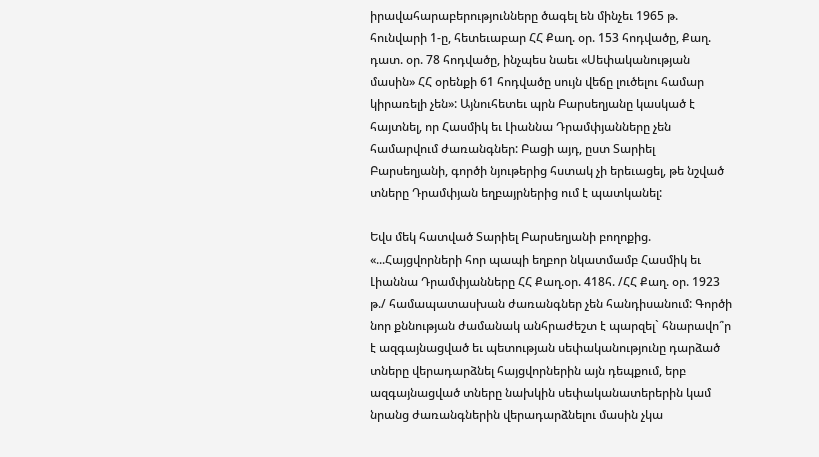իրավահարաբերությունները ծագել են մինչեւ 1965 թ. հունվարի 1-ը, հետեւաբար ՀՀ Քաղ. օր. 153 հոդվածը, Քաղ. դատ. օր. 78 հոդվածը, ինչպես նաեւ «Սեփականության մասին» ՀՀ օրենքի 61 հոդվածը սույն վեճը լուծելու համար կիրառելի չեն»: Այնուհետեւ պրն Բարսեղյանը կասկած է հայտնել, որ Հասմիկ եւ Լիաննա Դրամփյանները չեն համարվում ժառանգներ: Բացի այդ, ըստ Տարիել Բարսեղյանի, գործի նյութերից հստակ չի երեւացել, թե նշված տները Դրամփյան եղբայրներից ում է պատկանել:

Եվս մեկ հատված Տարիել Բարսեղյանի բողոքից. «...Հայցվորների հոր պապի եղբոր նկատմամբ Հասմիկ եւ Լիաննա Դրամփյանները ՀՀ Քաղ.օր. 418հ. /ՀՀ Քաղ. օր. 1923 թ./ համապատասխան ժառանգներ չեն հանդիսանում: Գործի նոր քննության ժամանակ անհրաժեշտ է պարզել` հնարավո՞ր է ազգայնացված եւ պետության սեփականությունը դարձած տները վերադարձնել հայցվորներին այն դեպքում, երբ ազգայնացված տները նախկին սեփականատերերին կամ նրանց ժառանգներին վերադարձնելու մասին չկա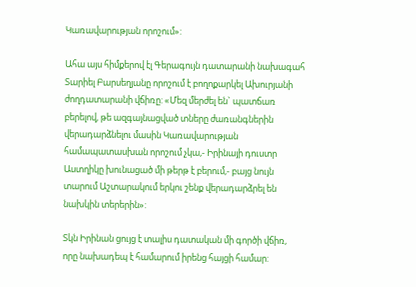Կառավարության որոշում»:

Ահա այս հիմքերով էլ Գերագույն դատարանի նախագահ Տարիել Բարսեղյանը որոշում է բողոքարկել Ախուրյանի ժողդատարանի վճիռը: «Մեզ մերժել են` պատճառ բերելով, թե ազգայնացված տները ժառանգներին վերադարձնելու մասին Կառավարության համապատասխան որոշում չկա,- Իրինայի դուստր Աստղիկը խունացած մի թերթ է բերում,- բայց նույն տարում Աշտարակում երկու շենք վերադարձրել են նախկին տերերին»:

Տկն Իրինան ցույց է տալիս դատական մի գործի վճիռ, որը նախադեպ է համարում իրենց հայցի համար: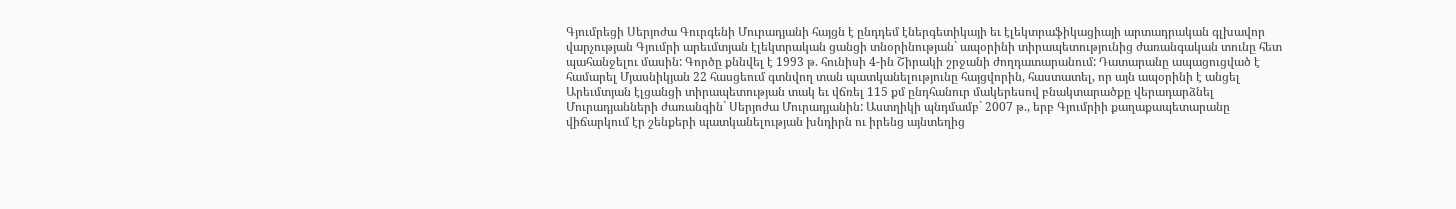Գյումրեցի Սերյոժա Գուրգենի Մուրադյանի հայցն է ընդդեմ էներգետիկայի եւ էլեկտրաֆիկացիայի արտադրական գլխավոր վարչության Գյումրի արեւմտյան էլեկտրական ցանցի տնօրինության` ապօրինի տիրապետությունից ժառանգական տունը հետ պահանջելու մասին: Գործը քննվել է 1993 թ. հունիսի 4-ին Շիրակի շրջանի ժողդատարանում: Դատարանը ապացուցված է համարել Մյասնիկյան 22 հասցեում գտնվող տան պատկանելությունը հայցվորին, հաստատել, որ այն ապօրինի է անցել Արեւմտյան էլցանցի տիրապետության տակ եւ վճռել 115 քմ ընդհանուր մակերեսով բնակտարածքը վերադարձնել Մուրադյանների ժառանգին` Սերյոժա Մուրադյանին: Աստղիկի պնդմամբ` 2007 թ., երբ Գյումրիի քաղաքապետարանը վիճարկում էր շենքերի պատկանելության խնդիրն ու իրենց այնտեղից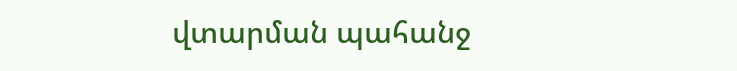վտարման պահանջ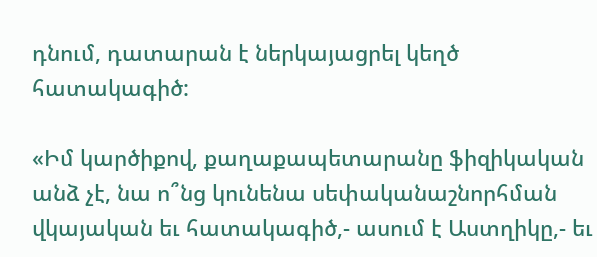դնում, դատարան է ներկայացրել կեղծ հատակագիծ:

«Իմ կարծիքով, քաղաքապետարանը ֆիզիկական անձ չէ, նա ո՞նց կունենա սեփականաշնորհման վկայական եւ հատակագիծ,- ասում է Աստղիկը,- եւ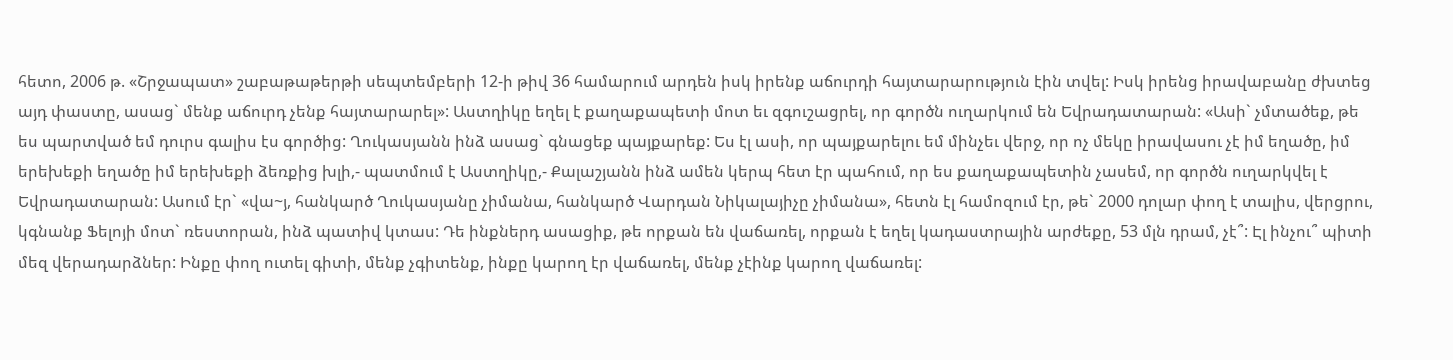հետո, 2006 թ. «Շրջապատ» շաբաթաթերթի սեպտեմբերի 12-ի թիվ 36 համարում արդեն իսկ իրենք աճուրդի հայտարարություն էին տվել: Իսկ իրենց իրավաբանը ժխտեց այդ փաստը, ասաց` մենք աճուրդ չենք հայտարարել»: Աստղիկը եղել է քաղաքապետի մոտ եւ զգուշացրել, որ գործն ուղարկում են Եվրադատարան: «Ասի` չմտածեք, թե ես պարտված եմ դուրս գալիս էս գործից: Ղուկասյանն ինձ ասաց` գնացեք պայքարեք: Ես էլ ասի, որ պայքարելու եմ մինչեւ վերջ, որ ոչ մեկը իրավասու չէ իմ եղածը, իմ երեխեքի եղածը իմ երեխեքի ձեռքից խլի,- պատմում է Աստղիկը,- Քալաշյանն ինձ ամեն կերպ հետ էր պահում, որ ես քաղաքապետին չասեմ, որ գործն ուղարկվել է Եվրադատարան: Ասում էր` «վա~յ, հանկարծ Ղուկասյանը չիմանա, հանկարծ Վարդան Նիկալայիչը չիմանա», հետն էլ համոզում էր, թե` 2000 դոլար փող է տալիս, վերցրու, կգնանք Ֆելոյի մոտ` ռեստորան, ինձ պատիվ կտաս: Դե ինքներդ ասացիք, թե որքան են վաճառել, որքան է եղել կադաստրային արժեքը, 53 մլն դրամ, չէ՞: Էլ ինչու՞ պիտի մեզ վերադարձներ: Ինքը փող ուտել գիտի, մենք չգիտենք, ինքը կարող էր վաճառել, մենք չէինք կարող վաճառել: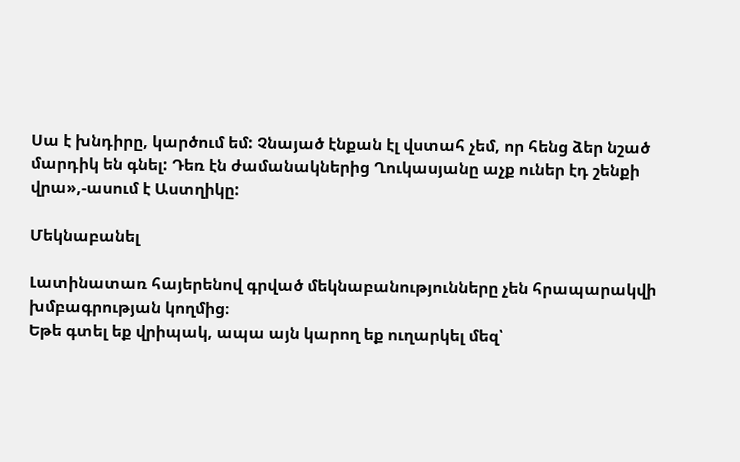Սա է խնդիրը, կարծում եմ: Չնայած էնքան էլ վստահ չեմ, որ հենց ձեր նշած մարդիկ են գնել: Դեռ էն ժամանակներից Ղուկասյանը աչք ուներ էդ շենքի վրա»,-ասում է Աստղիկը:

Մեկնաբանել

Լատինատառ հայերենով գրված մեկնաբանությունները չեն հրապարակվի խմբագրության կողմից։
Եթե գտել եք վրիպակ, ապա այն կարող եք ուղարկել մեզ՝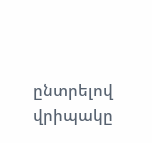ընտրելով վրիպակը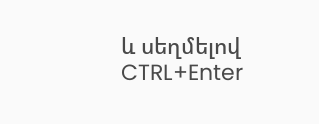և սեղմելով CTRL+Enter